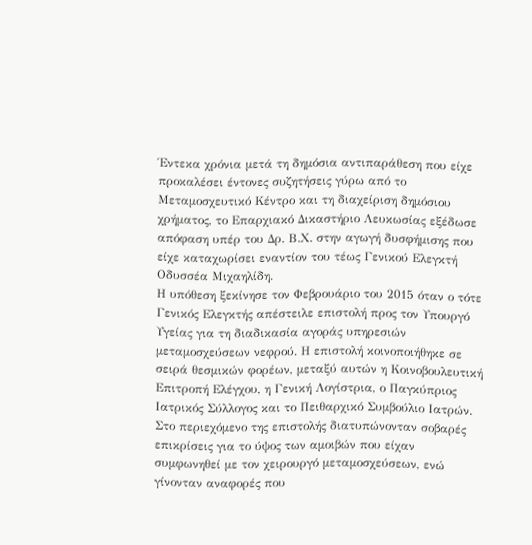Έντεκα χρόνια μετά τη δημόσια αντιπαράθεση που είχε προκαλέσει έντονες συζητήσεις γύρω από το Μεταμοσχευτικό Κέντρο και τη διαχείριση δημόσιου χρήματος, το Επαρχιακό Δικαστήριο Λευκωσίας εξέδωσε απόφαση υπέρ του Δρ. Β.Χ. στην αγωγή δυσφήμισης που είχε καταχωρίσει εναντίον του τέως Γενικού Ελεγκτή Οδυσσέα Μιχαηλίδη.
Η υπόθεση ξεκίνησε τον Φεβρουάριο του 2015 όταν ο τότε Γενικός Ελεγκτής απέστειλε επιστολή προς τον Υπουργό Υγείας για τη διαδικασία αγοράς υπηρεσιών μεταμοσχεύσεων νεφρού. Η επιστολή κοινοποιήθηκε σε σειρά θεσμικών φορέων, μεταξύ αυτών η Κοινοβουλευτική Επιτροπή Ελέγχου, η Γενική Λογίστρια, ο Παγκύπριος Ιατρικός Σύλλογος και το Πειθαρχικό Συμβούλιο Ιατρών.
Στο περιεχόμενο της επιστολής διατυπώνονταν σοβαρές επικρίσεις για το ύψος των αμοιβών που είχαν συμφωνηθεί με τον χειρουργό μεταμοσχεύσεων, ενώ γίνονταν αναφορές που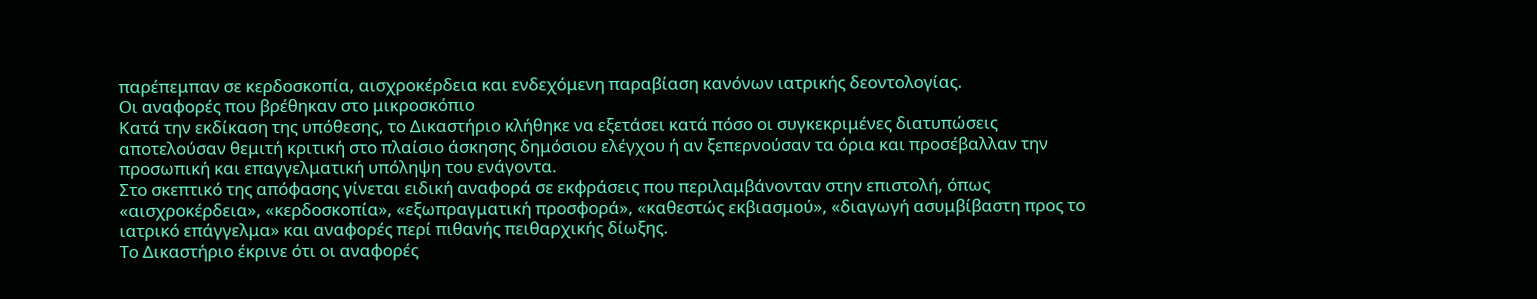παρέπεμπαν σε κερδοσκοπία, αισχροκέρδεια και ενδεχόμενη παραβίαση κανόνων ιατρικής δεοντολογίας.
Οι αναφορές που βρέθηκαν στο μικροσκόπιο
Κατά την εκδίκαση της υπόθεσης, το Δικαστήριο κλήθηκε να εξετάσει κατά πόσο οι συγκεκριμένες διατυπώσεις αποτελούσαν θεμιτή κριτική στο πλαίσιο άσκησης δημόσιου ελέγχου ή αν ξεπερνούσαν τα όρια και προσέβαλλαν την προσωπική και επαγγελματική υπόληψη του ενάγοντα.
Στο σκεπτικό της απόφασης γίνεται ειδική αναφορά σε εκφράσεις που περιλαμβάνονταν στην επιστολή, όπως «αισχροκέρδεια», «κερδοσκοπία», «εξωπραγματική προσφορά», «καθεστώς εκβιασμού», «διαγωγή ασυμβίβαστη προς το ιατρικό επάγγελμα» και αναφορές περί πιθανής πειθαρχικής δίωξης.
Το Δικαστήριο έκρινε ότι οι αναφορές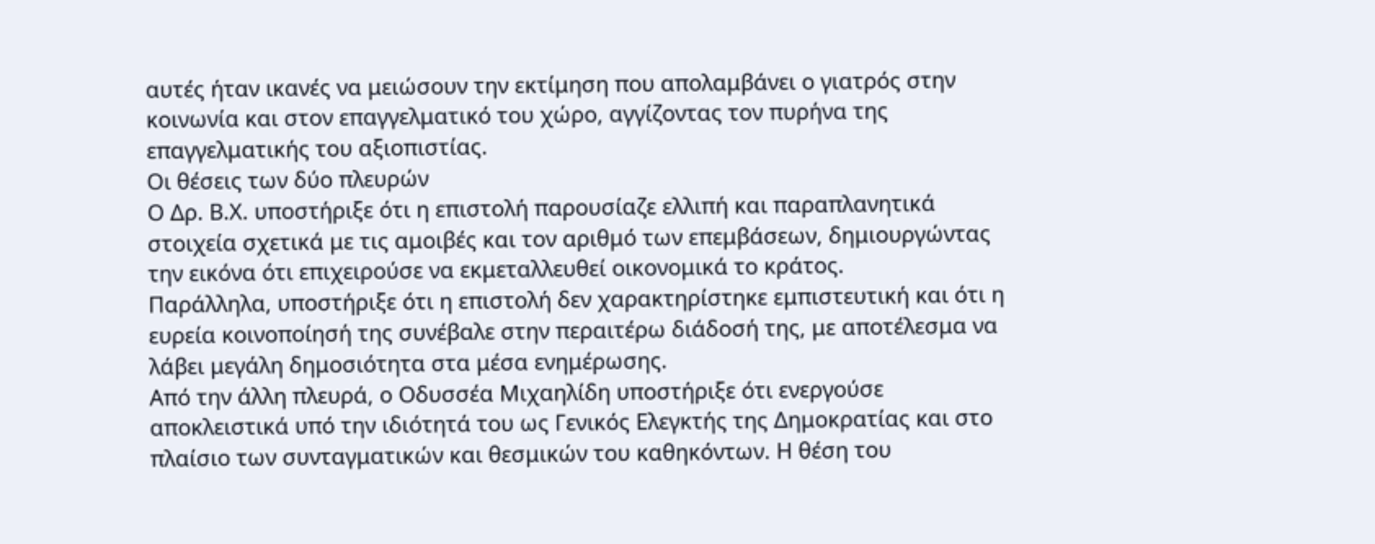αυτές ήταν ικανές να μειώσουν την εκτίμηση που απολαμβάνει ο γιατρός στην κοινωνία και στον επαγγελματικό του χώρο, αγγίζοντας τον πυρήνα της επαγγελματικής του αξιοπιστίας.
Οι θέσεις των δύο πλευρών
Ο Δρ. Β.Χ. υποστήριξε ότι η επιστολή παρουσίαζε ελλιπή και παραπλανητικά στοιχεία σχετικά με τις αμοιβές και τον αριθμό των επεμβάσεων, δημιουργώντας την εικόνα ότι επιχειρούσε να εκμεταλλευθεί οικονομικά το κράτος.
Παράλληλα, υποστήριξε ότι η επιστολή δεν χαρακτηρίστηκε εμπιστευτική και ότι η ευρεία κοινοποίησή της συνέβαλε στην περαιτέρω διάδοσή της, με αποτέλεσμα να λάβει μεγάλη δημοσιότητα στα μέσα ενημέρωσης.
Από την άλλη πλευρά, ο Οδυσσέα Μιχαηλίδη υποστήριξε ότι ενεργούσε αποκλειστικά υπό την ιδιότητά του ως Γενικός Ελεγκτής της Δημοκρατίας και στο πλαίσιο των συνταγματικών και θεσμικών του καθηκόντων. Η θέση του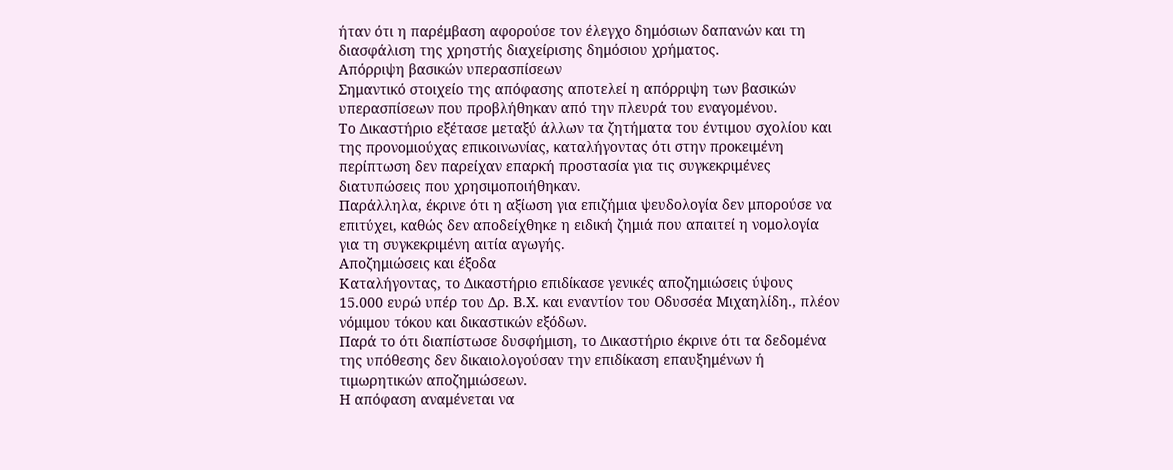ήταν ότι η παρέμβαση αφορούσε τον έλεγχο δημόσιων δαπανών και τη διασφάλιση της χρηστής διαχείρισης δημόσιου χρήματος.
Απόρριψη βασικών υπερασπίσεων
Σημαντικό στοιχείο της απόφασης αποτελεί η απόρριψη των βασικών υπερασπίσεων που προβλήθηκαν από την πλευρά του εναγομένου.
Το Δικαστήριο εξέτασε μεταξύ άλλων τα ζητήματα του έντιμου σχολίου και της προνομιούχας επικοινωνίας, καταλήγοντας ότι στην προκειμένη περίπτωση δεν παρείχαν επαρκή προστασία για τις συγκεκριμένες διατυπώσεις που χρησιμοποιήθηκαν.
Παράλληλα, έκρινε ότι η αξίωση για επιζήμια ψευδολογία δεν μπορούσε να επιτύχει, καθώς δεν αποδείχθηκε η ειδική ζημιά που απαιτεί η νομολογία για τη συγκεκριμένη αιτία αγωγής.
Αποζημιώσεις και έξοδα
Καταλήγοντας, το Δικαστήριο επιδίκασε γενικές αποζημιώσεις ύψους 15.000 ευρώ υπέρ του Δρ. Β.Χ. και εναντίον του Οδυσσέα Μιχαηλίδη., πλέον νόμιμου τόκου και δικαστικών εξόδων.
Παρά το ότι διαπίστωσε δυσφήμιση, το Δικαστήριο έκρινε ότι τα δεδομένα της υπόθεσης δεν δικαιολογούσαν την επιδίκαση επαυξημένων ή τιμωρητικών αποζημιώσεων.
Η απόφαση αναμένεται να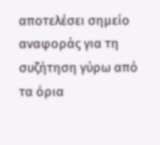αποτελέσει σημείο αναφοράς για τη συζήτηση γύρω από τα όρια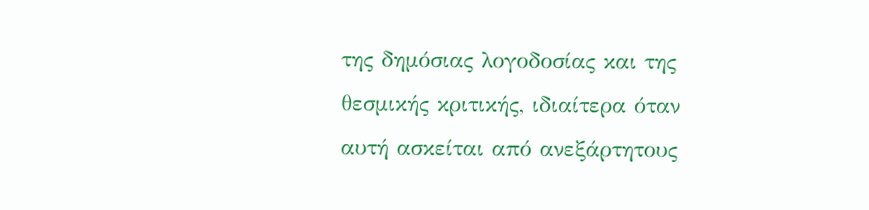της δημόσιας λογοδοσίας και της θεσμικής κριτικής, ιδιαίτερα όταν αυτή ασκείται από ανεξάρτητους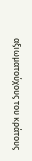αξιωματούχους του κράτους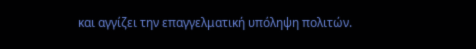και αγγίζει την επαγγελματική υπόληψη πολιτών.